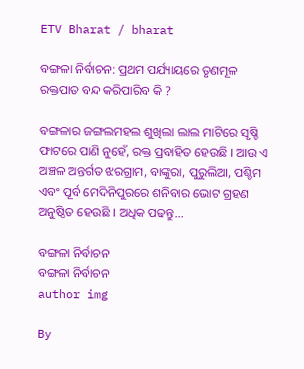ETV Bharat / bharat

ବଙ୍ଗଳା ନିର୍ବାଚନ: ପ୍ରଥମ ପର୍ଯ୍ୟାୟରେ ତୃଣମୂଳ ରକ୍ତପାତ ବନ୍ଦ କରିପାରିବ କି ?

ବଙ୍ଗଳାର ଜଙ୍ଗଲମହଲ ଶୁଖିଲା ଲାଲ ମାଟିରେ ସୃଷ୍ଚି ଫାଟରେ ପାଣି ନୁହେଁ, ରକ୍ତ ପ୍ରବାହିତ ହେଉଛି । ଆଉ ଏ ଅଞ୍ଚଳ ଅନ୍ତର୍ଗତ ଝରଗ୍ରାମ, ବାଙ୍କୁରା, ପୁରୁଲିଆ, ପଶ୍ଚିମ ଏବଂ ପୂର୍ବ ମେଦିନିପୁରରେ ଶନିବାର ଭୋଟ ଗ୍ରହଣ ଅନୁଷ୍ଠିତ ହେଉଛି । ଅଧିକ ପଢନ୍ତୁ...

ବଙ୍ଗଳା ନିର୍ବାଚନ
ବଙ୍ଗଳା ନିର୍ବାଚନ
author img

By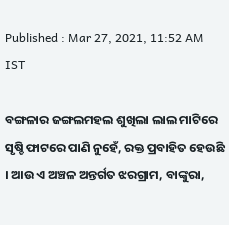Published : Mar 27, 2021, 11:52 AM IST

ବଙ୍ଗଳାର ଜଙ୍ଗଲମହଲ ଶୁଖିଲା ଲାଲ ମାଟିରେ ସୃଷ୍ଚି ଫାଟରେ ପାଣି ନୁହେଁ, ରକ୍ତ ପ୍ରବାହିତ ହେଉଛି । ଆଉ ଏ ଅଞ୍ଚଳ ଅନ୍ତର୍ଗତ ଝରଗ୍ରାମ, ବାଙ୍କୁରା,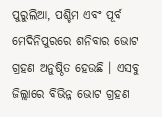ପୁରୁଲିଆ, ପଶ୍ଚିମ ଏବଂ ପୂର୍ବ ମେଦିନିପୁରରେ ଶନିବାର ଭୋଟ ଗ୍ରହଣ ଅନୁଷ୍ଠିତ ହେଉଛି । ଏସବୁ ଜିଲ୍ଲାରେ ବିଭିନ୍ନ ଭୋଟ ଗ୍ରହଣ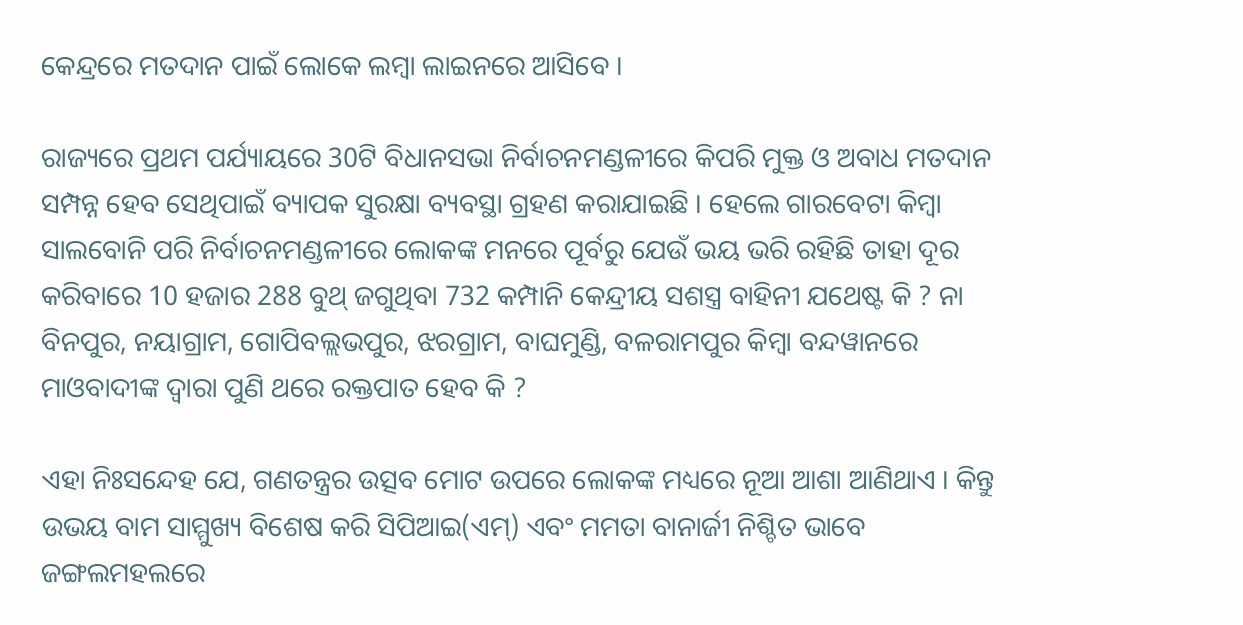କେନ୍ଦ୍ରରେ ମତଦାନ ପାଇଁ ଲୋକେ ଲମ୍ବା ଲାଇନରେ ଆସିବେ ।

ରାଜ୍ୟରେ ପ୍ରଥମ ପର୍ଯ୍ୟାୟରେ 30ଟି ବିଧାନସଭା ନିର୍ବାଚନମଣ୍ଡଳୀରେ କିପରି ମୁକ୍ତ ଓ ଅବାଧ ମତଦାନ ସମ୍ପନ୍ନ ହେବ ସେଥିପାଇଁ ବ୍ୟାପକ ସୁରକ୍ଷା ବ୍ୟବସ୍ଥା ଗ୍ରହଣ କରାଯାଇଛି । ହେଲେ ଗାରବେଟା କିମ୍ବା ସାଲବୋନି ପରି ନିର୍ବାଚନମଣ୍ଡଳୀରେ ଲୋକଙ୍କ ମନରେ ପୂର୍ବରୁ ଯେଉଁ ଭୟ ଭରି ରହିଛି ତାହା ଦୂର କରିବାରେ 10 ହଜାର 288 ବୁଥ୍ ଜଗୁଥିବା 732 କମ୍ପାନି କେନ୍ଦ୍ରୀୟ ସଶସ୍ତ୍ର ବାହିନୀ ଯଥେଷ୍ଟ କି ? ନା ବିନପୁର, ନୟାଗ୍ରାମ, ଗୋପିବଲ୍ଲଭପୁର, ଝରଗ୍ରାମ, ବାଘମୁଣ୍ଡି, ବଳରାମପୁର କିମ୍ବା ବନ୍ଦୱାନରେ ମାଓବାଦୀଙ୍କ ଦ୍ବାରା ପୁଣି ଥରେ ରକ୍ତପାତ ହେବ କି ?

ଏହା ନିଃସନ୍ଦେହ ଯେ, ଗଣତନ୍ତ୍ରର ଉତ୍ସବ ମୋଟ ଉପରେ ଲୋକଙ୍କ ମଧ୍ୟରେ ନୂଆ ଆଶା ଆଣିଥାଏ । କିନ୍ତୁ ଉଭୟ ବାମ ସାମ୍ମୁଖ୍ୟ ବିଶେଷ କରି ସିପିଆଇ(ଏମ୍) ଏବଂ ମମତା ବାନାର୍ଜୀ ନିଶ୍ଚିତ ଭାବେ ଜଙ୍ଗଲମହଲରେ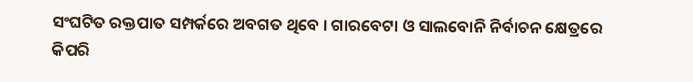ସଂଘଟିତ ରକ୍ତପାତ ସମ୍ପର୍କରେ ଅବଗତ ଥିବେ । ଗାରବେଟା ଓ ସାଲବୋନି ନିର୍ବାଚନ କ୍ଷେତ୍ରରେ କିପରି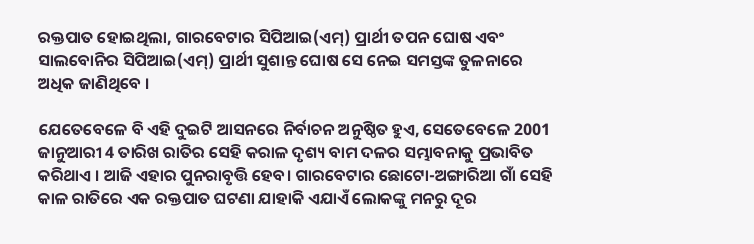ରକ୍ତପାତ ହୋଇଥିଲା, ଗାରବେଟାର ସିପିଆଇ(ଏମ୍) ପ୍ରାର୍ଥୀ ତପନ ଘୋଷ ଏବଂ ସାଲବୋନିର ସିପିଆଇ(ଏମ୍) ପ୍ରାର୍ଥୀ ସୁଶାନ୍ତ ଘୋଷ ସେ ନେଇ ସମସ୍ତଙ୍କ ତୁଳନାରେ ଅଧିକ ଜାଣିଥିବେ ।

ଯେତେବେଳେ ବି ଏହି ଦୁଇଟି ଆସନରେ ନିର୍ବାଚନ ଅନୁଷ୍ଠିତ ହୁଏ, ସେତେବେଳେ 2001 ଜାନୁଆରୀ 4 ତାରିଖ ରାତିର ସେହି କରାଳ ଦୃଶ୍ୟ ବାମ ଦଳର ସମ୍ଭାବନାକୁ ପ୍ରଭାବିତ କରିଥାଏ । ଆଜି ଏହାର ପୁନରାବୃତ୍ତି ହେବ। ଗାରବେଟାର ଛୋଟୋ-ଅଙ୍ଗାରିଆ ଗାଁ ସେହି କାଳ ରାତିରେ ଏକ ରକ୍ତପାତ ଘଟଣା ଯାହାକି ଏଯାଏଁ ଲୋକଙ୍କୁ ମନରୁ ଦୂର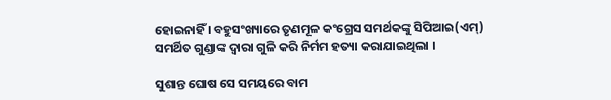ହୋଇନାହିଁ । ବହୁସଂଖ୍ୟାରେ ତୃଣମୂଳ କଂଗ୍ରେସ ସମର୍ଥକଙ୍କୁ ସିପିଆଇ(ଏମ୍) ସମର୍ଥିତ ଗୁଣ୍ଡାଙ୍କ ଦ୍ବାରା ଗୁଳି କରି ନିର୍ମମ ହତ୍ୟା କରାଯାଇଥିଲା ।

ସୁଶାନ୍ତ ଘୋଷ ସେ ସମୟରେ ବାମ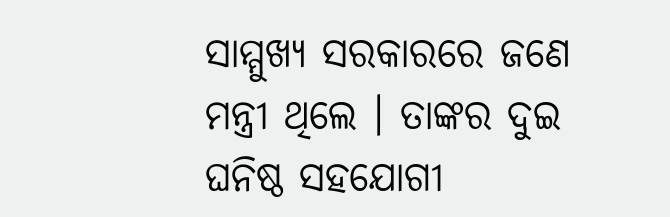ସାମ୍ମୁଖ୍ୟ ସରକାରରେ ଜଣେ ମନ୍ତ୍ରୀ ଥିଲେ । ତାଙ୍କର ଦୁଇ ଘନିଷ୍ଠ ସହଯୋଗୀ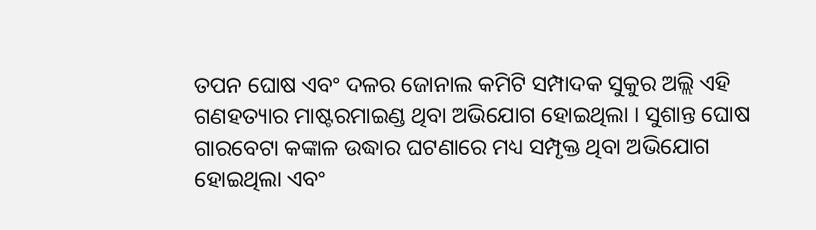ତପନ ଘୋଷ ଏବଂ ଦଳର ଜୋନାଲ କମିଟି ସମ୍ପାଦକ ସୁକୁର ଅଲ୍ଲି ଏହି ଗଣହତ୍ୟାର ମାଷ୍ଟରମାଇଣ୍ଡ ଥିବା ଅଭିଯୋଗ ହୋଇଥିଲା । ସୁଶାନ୍ତ ଘୋଷ ଗାରବେଟା କଙ୍କାଳ ଉଦ୍ଧାର ଘଟଣାରେ ମଧ୍ୟ ସମ୍ପୃକ୍ତ ଥିବା ଅଭିଯୋଗ ହୋଇଥିଲା ଏବଂ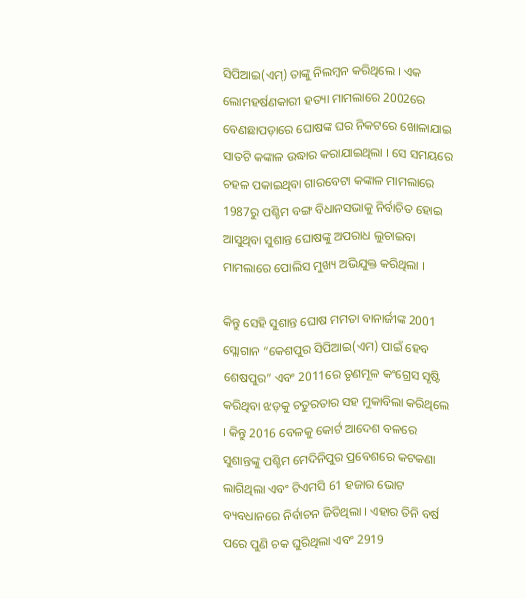ସିପିଆଇ(ଏମ୍) ତାଙ୍କୁ ନିଲମ୍ବନ କରିଥିଲେ । ଏକ ଲୋମହର୍ଷଣକାରୀ ହତ୍ୟା ମାମଲାରେ 2002ରେ ବେଣଛାପଡ଼ାରେ ଘୋଷଙ୍କ ଘର ନିକଟରେ ଖୋଳାଯାଇ ସାତଟି କଙ୍କାଳ ଉଦ୍ଧାର କରାଯାଇଥିଲା । ସେ ସମୟରେ ଚହଳ ପକାଇଥିବା ଗାରବେଟା କଙ୍କାଳ ମାମଲାରେ 1987ରୁ ପଶ୍ଚିମ ବଙ୍ଗ ବିଧାନସଭାକୁ ନିର୍ବାଚିତ ହୋଇ ଆସୁଥିବା ସୁଶାନ୍ତ ଘୋଷଙ୍କୁ ଅପରାଧ ଲୁଚାଇବା ମାମଲାରେ ପୋଲିସ ମୁଖ୍ୟ ଅଭିଯୁକ୍ତ କରିଥିଲା ।

କିନ୍ତୁ ସେହି ସୁଶାନ୍ତ ଘୋଷ ମମତା ବାନାର୍ଜୀଙ୍କ 2001 ସ୍ଲୋଗାନ “କେଶପୁର ସିପିଆଇ(ଏମ) ପାଇଁ ହେବ ଶେଷପୁର” ଏବଂ 2011ରେ ତୃଣମୂଳ କଂଗ୍ରେସ ସୃଷ୍ଟି କରିଥିବା ଝଡ଼କୁ ଚତୁରତାର ସହ ମୁକାବିଲା କରିଥିଲେ । କିନ୍ତୁ 2016 ବେଳକୁ କୋର୍ଟ ଆଦେଶ ବଳରେ ସୁଶାନ୍ତଙ୍କୁ ପଶ୍ଚିମ ମେଦିନିପୁର ପ୍ରବେଶରେ କଟକଣା ଲାଗିଥିଲା ଏବଂ ଟିଏମସି 61 ହଜାର ଭୋଟ ବ୍ୟବଧାନରେ ନିର୍ବାଚନ ଜିତିଥିଲା । ଏହାର ତିନି ବର୍ଷ ପରେ ପୁଣି ଚକ ଘୁରିଥିଲା ଏବଂ 2919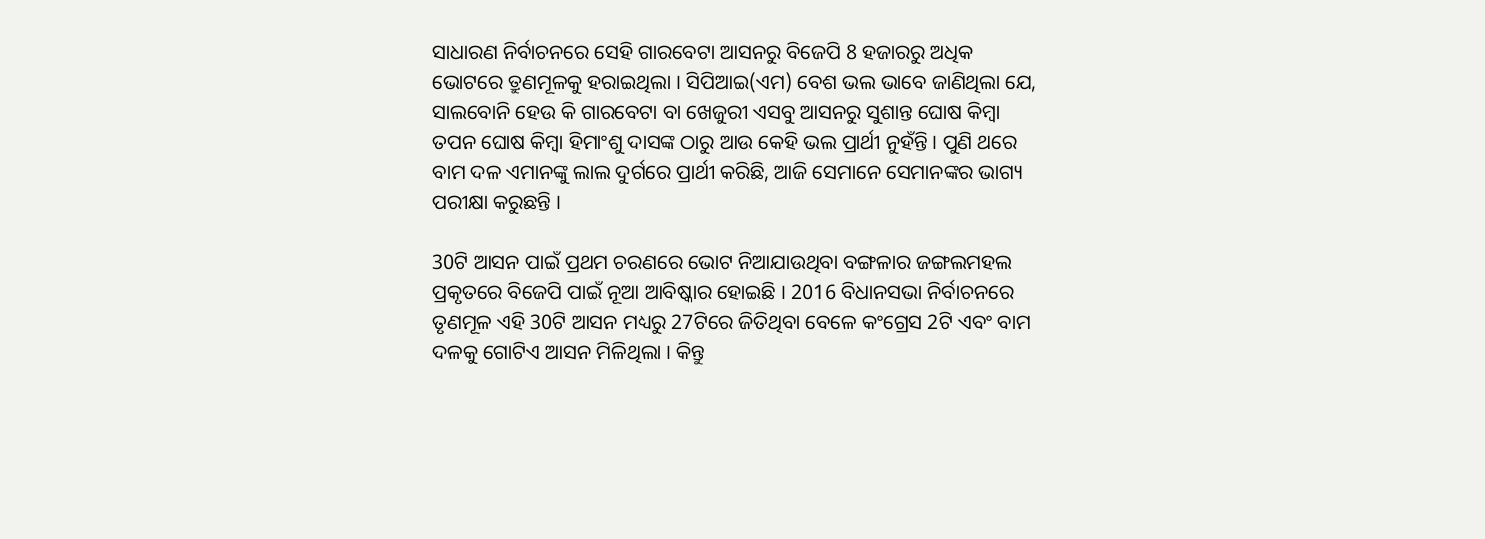ସାଧାରଣ ନିର୍ବାଚନରେ ସେହି ଗାରବେଟା ଆସନରୁ ବିଜେପି 8 ହଜାରରୁ ଅଧିକ ଭୋଟରେ ତ୍ରୁଣମୂଳକୁ ହରାଇଥିଲା । ସିପିଆଇ(ଏମ) ବେଶ ଭଲ ଭାବେ ଜାଣିଥିଲା ଯେ, ସାଲବୋନି ହେଉ କି ଗାରବେଟା ବା ଖେଜୁରୀ ଏସବୁ ଆସନରୁ ସୁଶାନ୍ତ ଘୋଷ କିମ୍ବା ତପନ ଘୋଷ କିମ୍ବା ହିମାଂଶୁ ଦାସଙ୍କ ଠାରୁ ଆଉ କେହି ଭଲ ପ୍ରାର୍ଥୀ ନୁହଁନ୍ତି । ପୁଣି ଥରେ ବାମ ଦଳ ଏମାନଙ୍କୁ ଲାଲ ଦୁର୍ଗରେ ପ୍ରାର୍ଥୀ କରିଛି, ଆଜି ସେମାନେ ସେମାନଙ୍କର ଭାଗ୍ୟ ପରୀକ୍ଷା କରୁଛନ୍ତି ।

30ଟି ଆସନ ପାଇଁ ପ୍ରଥମ ଚରଣରେ ଭୋଟ ନିଆଯାଉଥିବା ବଙ୍ଗଳାର ଜଙ୍ଗଲମହଲ ପ୍ରକୃତରେ ବିଜେପି ପାଇଁ ନୂଆ ଆବିଷ୍କାର ହୋଇଛି । 2016 ବିଧାନସଭା ନିର୍ବାଚନରେ ତୃଣମୂଳ ଏହି 30ଟି ଆସନ ମଧ୍ୟରୁ 27ଟିରେ ଜିତିଥିବା ବେଳେ କଂଗ୍ରେସ 2ଟି ଏବଂ ବାମ ଦଳକୁ ଗୋଟିଏ ଆସନ ମିଳିଥିଲା । କିନ୍ତୁ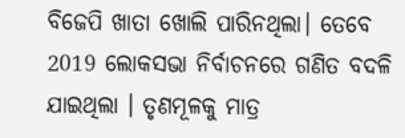ବିଜେପି ଖାତା ଖୋଲି ପାରିନଥିଲା। ତେବେ 2019 ଲୋକସଭା ନିର୍ବାଚନରେ ଗଣିତ ବଦଳି ଯାଇଥିଲା । ତୃଣମୂଳକୁ ମାତ୍ର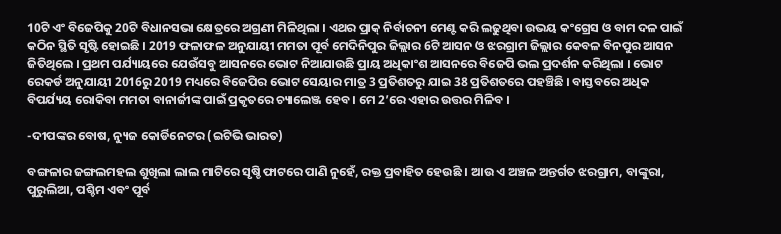10ଟି ଏଂ ବିଜେପିକୁ 20ଟି ବିଧାନସଭା କ୍ଷେତ୍ରରେ ଅଗ୍ରଣୀ ମିଳିଥିଲା । ଏଥର ପ୍ରାକ୍ ନିର୍ବାଚନୀ ମେଣ୍ଟ କରି ଲଢୁଥିବା ଉଭୟ କଂଗ୍ରେସ ଓ ବାମ ଦଳ ପାଇଁ କଠିନ ସ୍ଥିତି ସୃଷ୍ଟି ହୋଇଛି । 2019 ଫଳାଫଳ ଅନୁଯାୟୀ ମମତା ପୂର୍ବ ମେଦିନିପୁର ଜିଲ୍ଲାର 6ଟି ଆସନ ଓ ଝରଗ୍ରାମ ଜିଲ୍ଲାର କେବଳ ବିନପୁର ଆସନ ଜିତିଥିଲେ । ପ୍ରଥମ ପର୍ଯ୍ୟାୟରେ ଯେଉଁସବୁ ଆସନରେ ଭୋଟ ନିଆଯାଉଛି ପ୍ରାୟ ଅଧିକାଂଶ ଆସନରେ ବିଜେପି ଭଲ ପ୍ରଦର୍ଶନ କରିଥିଲା । ଭୋଟ ରେକର୍ଡ ଅନୁଯାୟୀ 2016ରୁ 2019 ମଧ୍ୟରେ ବିଜେପିର ଭୋଟ ସେୟାର ମାତ୍ର 3 ପ୍ରତିଶତରୁ ଯାଇ 38 ପ୍ରତିଶତରେ ପହଞ୍ଚିଛି । ବାସ୍ତବରେ ଅଧିକ ବିପର୍ଯ୍ୟୟ ରୋକିବା ମମତା ବାନାର୍ଜୀଙ୍କ ପାଇଁ ପ୍ରକୃତରେ ଚ୍ୟାଲେଞ୍ଜ ହେବ । ମେ 2’ରେ ଏହାର ଉତ୍ତର ମିଳିବ ।

-ଦୀପଙ୍କର ବୋଷ, ନ୍ୟୁଜ କୋର୍ଡିନେଟର (ଇଟିଭି ଭାରତ)

ବଙ୍ଗଳାର ଜଙ୍ଗଲମହଲ ଶୁଖିଲା ଲାଲ ମାଟିରେ ସୃଷ୍ଚି ଫାଟରେ ପାଣି ନୁହେଁ, ରକ୍ତ ପ୍ରବାହିତ ହେଉଛି । ଆଉ ଏ ଅଞ୍ଚଳ ଅନ୍ତର୍ଗତ ଝରଗ୍ରାମ, ବାଙ୍କୁରା, ପୁରୁଲିଆ, ପଶ୍ଚିମ ଏବଂ ପୂର୍ବ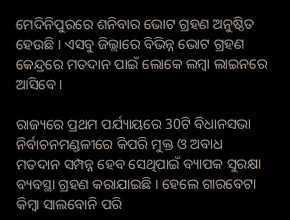ମେଦିନିପୁରରେ ଶନିବାର ଭୋଟ ଗ୍ରହଣ ଅନୁଷ୍ଠିତ ହେଉଛି । ଏସବୁ ଜିଲ୍ଲାରେ ବିଭିନ୍ନ ଭୋଟ ଗ୍ରହଣ କେନ୍ଦ୍ରରେ ମତଦାନ ପାଇଁ ଲୋକେ ଲମ୍ବା ଲାଇନରେ ଆସିବେ ।

ରାଜ୍ୟରେ ପ୍ରଥମ ପର୍ଯ୍ୟାୟରେ 30ଟି ବିଧାନସଭା ନିର୍ବାଚନମଣ୍ଡଳୀରେ କିପରି ମୁକ୍ତ ଓ ଅବାଧ ମତଦାନ ସମ୍ପନ୍ନ ହେବ ସେଥିପାଇଁ ବ୍ୟାପକ ସୁରକ୍ଷା ବ୍ୟବସ୍ଥା ଗ୍ରହଣ କରାଯାଇଛି । ହେଲେ ଗାରବେଟା କିମ୍ବା ସାଲବୋନି ପରି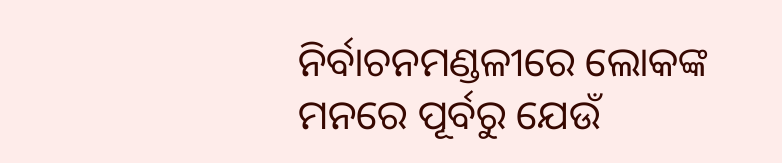ନିର୍ବାଚନମଣ୍ଡଳୀରେ ଲୋକଙ୍କ ମନରେ ପୂର୍ବରୁ ଯେଉଁ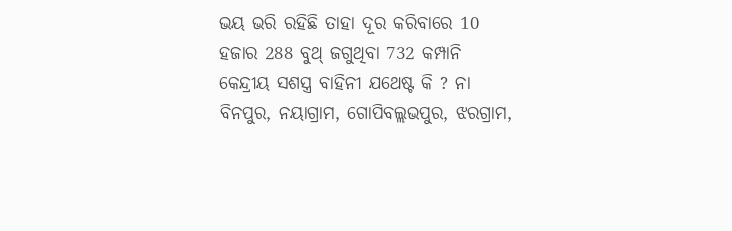ଭୟ ଭରି ରହିଛି ତାହା ଦୂର କରିବାରେ 10 ହଜାର 288 ବୁଥ୍ ଜଗୁଥିବା 732 କମ୍ପାନି କେନ୍ଦ୍ରୀୟ ସଶସ୍ତ୍ର ବାହିନୀ ଯଥେଷ୍ଟ କି ? ନା ବିନପୁର, ନୟାଗ୍ରାମ, ଗୋପିବଲ୍ଲଭପୁର, ଝରଗ୍ରାମ,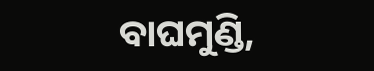ବାଘମୁଣ୍ଡି,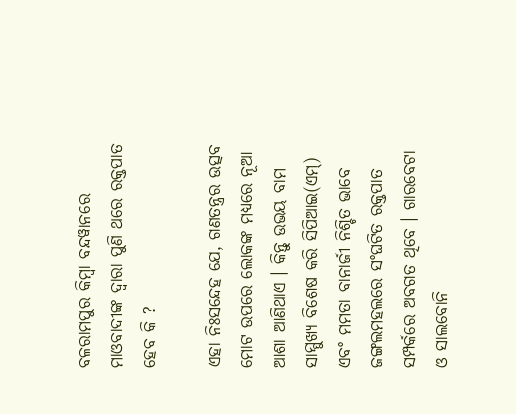ବଳରାମପୁର କିମ୍ବା ବନ୍ଦୱାନରେ ମାଓବାଦୀଙ୍କ ଦ୍ବାରା ପୁଣି ଥରେ ରକ୍ତପାତ ହେବ କି ?

ଏହା ନିଃସନ୍ଦେହ ଯେ, ଗଣତନ୍ତ୍ରର ଉତ୍ସବ ମୋଟ ଉପରେ ଲୋକଙ୍କ ମଧ୍ୟରେ ନୂଆ ଆଶା ଆଣିଥାଏ । କିନ୍ତୁ ଉଭୟ ବାମ ସାମ୍ମୁଖ୍ୟ ବିଶେଷ କରି ସିପିଆଇ(ଏମ୍) ଏବଂ ମମତା ବାନାର୍ଜୀ ନିଶ୍ଚିତ ଭାବେ ଜଙ୍ଗଲମହଲରେ ସଂଘଟିତ ରକ୍ତପାତ ସମ୍ପର୍କରେ ଅବଗତ ଥିବେ । ଗାରବେଟା ଓ ସାଲବୋନି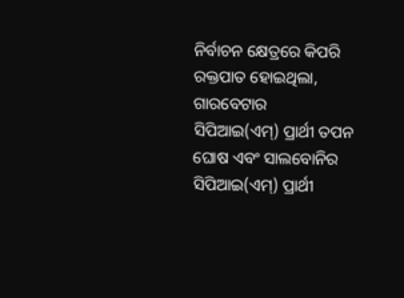ନିର୍ବାଚନ କ୍ଷେତ୍ରରେ କିପରି ରକ୍ତପାତ ହୋଇଥିଲା, ଗାରବେଟାର ସିପିଆଇ(ଏମ୍) ପ୍ରାର୍ଥୀ ତପନ ଘୋଷ ଏବଂ ସାଲବୋନିର ସିପିଆଇ(ଏମ୍) ପ୍ରାର୍ଥୀ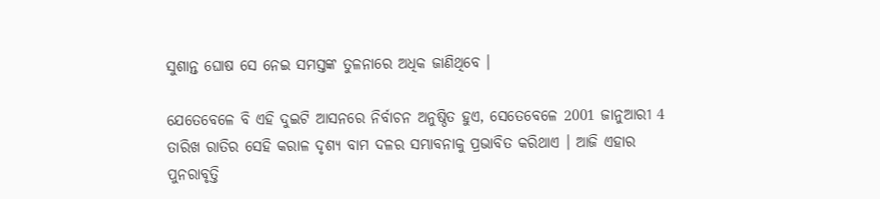ସୁଶାନ୍ତ ଘୋଷ ସେ ନେଇ ସମସ୍ତଙ୍କ ତୁଳନାରେ ଅଧିକ ଜାଣିଥିବେ ।

ଯେତେବେଳେ ବି ଏହି ଦୁଇଟି ଆସନରେ ନିର୍ବାଚନ ଅନୁଷ୍ଠିତ ହୁଏ, ସେତେବେଳେ 2001 ଜାନୁଆରୀ 4 ତାରିଖ ରାତିର ସେହି କରାଳ ଦୃଶ୍ୟ ବାମ ଦଳର ସମ୍ଭାବନାକୁ ପ୍ରଭାବିତ କରିଥାଏ । ଆଜି ଏହାର ପୁନରାବୃତ୍ତି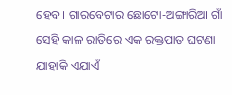ହେବ। ଗାରବେଟାର ଛୋଟୋ-ଅଙ୍ଗାରିଆ ଗାଁ ସେହି କାଳ ରାତିରେ ଏକ ରକ୍ତପାତ ଘଟଣା ଯାହାକି ଏଯାଏଁ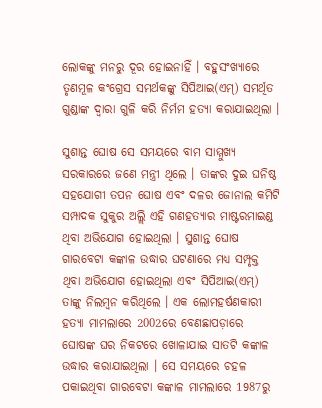ଲୋକଙ୍କୁ ମନରୁ ଦୂର ହୋଇନାହିଁ । ବହୁସଂଖ୍ୟାରେ ତୃଣମୂଳ କଂଗ୍ରେସ ସମର୍ଥକଙ୍କୁ ସିପିଆଇ(ଏମ୍) ସମର୍ଥିତ ଗୁଣ୍ଡାଙ୍କ ଦ୍ବାରା ଗୁଳି କରି ନିର୍ମମ ହତ୍ୟା କରାଯାଇଥିଲା ।

ସୁଶାନ୍ତ ଘୋଷ ସେ ସମୟରେ ବାମ ସାମ୍ମୁଖ୍ୟ ସରକାରରେ ଜଣେ ମନ୍ତ୍ରୀ ଥିଲେ । ତାଙ୍କର ଦୁଇ ଘନିଷ୍ଠ ସହଯୋଗୀ ତପନ ଘୋଷ ଏବଂ ଦଳର ଜୋନାଲ କମିଟି ସମ୍ପାଦକ ସୁକୁର ଅଲ୍ଲି ଏହି ଗଣହତ୍ୟାର ମାଷ୍ଟରମାଇଣ୍ଡ ଥିବା ଅଭିଯୋଗ ହୋଇଥିଲା । ସୁଶାନ୍ତ ଘୋଷ ଗାରବେଟା କଙ୍କାଳ ଉଦ୍ଧାର ଘଟଣାରେ ମଧ୍ୟ ସମ୍ପୃକ୍ତ ଥିବା ଅଭିଯୋଗ ହୋଇଥିଲା ଏବଂ ସିପିଆଇ(ଏମ୍) ତାଙ୍କୁ ନିଲମ୍ବନ କରିଥିଲେ । ଏକ ଲୋମହର୍ଷଣକାରୀ ହତ୍ୟା ମାମଲାରେ 2002ରେ ବେଣଛାପଡ଼ାରେ ଘୋଷଙ୍କ ଘର ନିକଟରେ ଖୋଳାଯାଇ ସାତଟି କଙ୍କାଳ ଉଦ୍ଧାର କରାଯାଇଥିଲା । ସେ ସମୟରେ ଚହଳ ପକାଇଥିବା ଗାରବେଟା କଙ୍କାଳ ମାମଲାରେ 1987ରୁ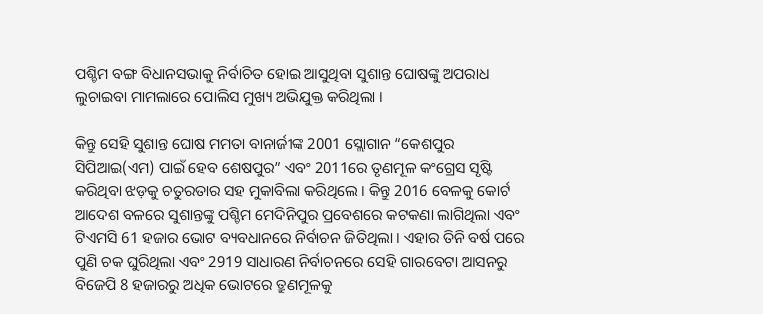ପଶ୍ଚିମ ବଙ୍ଗ ବିଧାନସଭାକୁ ନିର୍ବାଚିତ ହୋଇ ଆସୁଥିବା ସୁଶାନ୍ତ ଘୋଷଙ୍କୁ ଅପରାଧ ଲୁଚାଇବା ମାମଲାରେ ପୋଲିସ ମୁଖ୍ୟ ଅଭିଯୁକ୍ତ କରିଥିଲା ।

କିନ୍ତୁ ସେହି ସୁଶାନ୍ତ ଘୋଷ ମମତା ବାନାର୍ଜୀଙ୍କ 2001 ସ୍ଲୋଗାନ “କେଶପୁର ସିପିଆଇ(ଏମ) ପାଇଁ ହେବ ଶେଷପୁର” ଏବଂ 2011ରେ ତୃଣମୂଳ କଂଗ୍ରେସ ସୃଷ୍ଟି କରିଥିବା ଝଡ଼କୁ ଚତୁରତାର ସହ ମୁକାବିଲା କରିଥିଲେ । କିନ୍ତୁ 2016 ବେଳକୁ କୋର୍ଟ ଆଦେଶ ବଳରେ ସୁଶାନ୍ତଙ୍କୁ ପଶ୍ଚିମ ମେଦିନିପୁର ପ୍ରବେଶରେ କଟକଣା ଲାଗିଥିଲା ଏବଂ ଟିଏମସି 61 ହଜାର ଭୋଟ ବ୍ୟବଧାନରେ ନିର୍ବାଚନ ଜିତିଥିଲା । ଏହାର ତିନି ବର୍ଷ ପରେ ପୁଣି ଚକ ଘୁରିଥିଲା ଏବଂ 2919 ସାଧାରଣ ନିର୍ବାଚନରେ ସେହି ଗାରବେଟା ଆସନରୁ ବିଜେପି 8 ହଜାରରୁ ଅଧିକ ଭୋଟରେ ତ୍ରୁଣମୂଳକୁ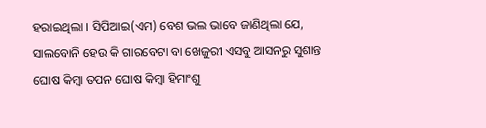ହରାଇଥିଲା । ସିପିଆଇ(ଏମ) ବେଶ ଭଲ ଭାବେ ଜାଣିଥିଲା ଯେ, ସାଲବୋନି ହେଉ କି ଗାରବେଟା ବା ଖେଜୁରୀ ଏସବୁ ଆସନରୁ ସୁଶାନ୍ତ ଘୋଷ କିମ୍ବା ତପନ ଘୋଷ କିମ୍ବା ହିମାଂଶୁ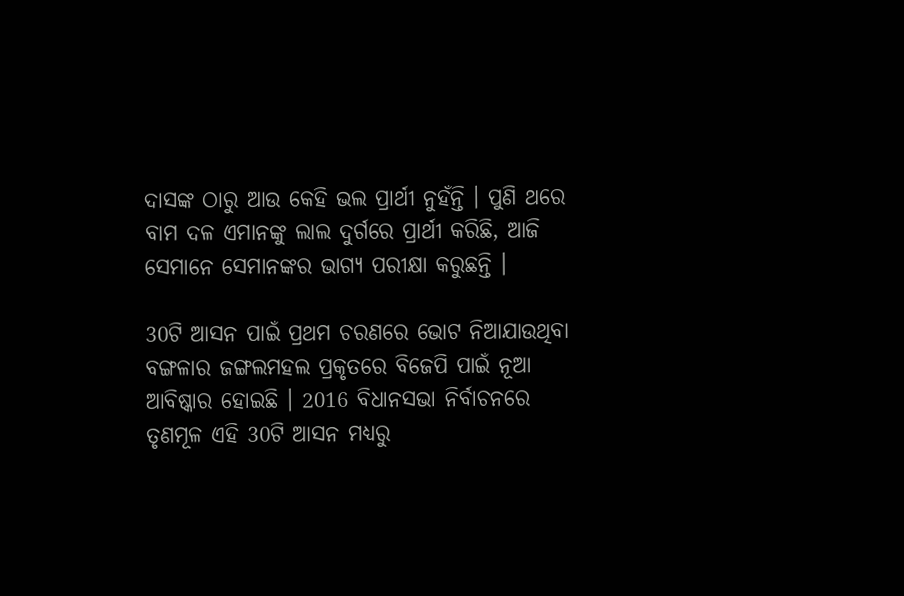ଦାସଙ୍କ ଠାରୁ ଆଉ କେହି ଭଲ ପ୍ରାର୍ଥୀ ନୁହଁନ୍ତି । ପୁଣି ଥରେ ବାମ ଦଳ ଏମାନଙ୍କୁ ଲାଲ ଦୁର୍ଗରେ ପ୍ରାର୍ଥୀ କରିଛି, ଆଜି ସେମାନେ ସେମାନଙ୍କର ଭାଗ୍ୟ ପରୀକ୍ଷା କରୁଛନ୍ତି ।

30ଟି ଆସନ ପାଇଁ ପ୍ରଥମ ଚରଣରେ ଭୋଟ ନିଆଯାଉଥିବା ବଙ୍ଗଳାର ଜଙ୍ଗଲମହଲ ପ୍ରକୃତରେ ବିଜେପି ପାଇଁ ନୂଆ ଆବିଷ୍କାର ହୋଇଛି । 2016 ବିଧାନସଭା ନିର୍ବାଚନରେ ତୃଣମୂଳ ଏହି 30ଟି ଆସନ ମଧ୍ୟରୁ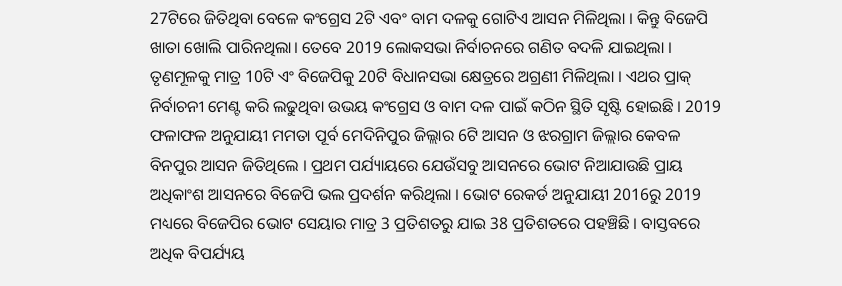27ଟିରେ ଜିତିଥିବା ବେଳେ କଂଗ୍ରେସ 2ଟି ଏବଂ ବାମ ଦଳକୁ ଗୋଟିଏ ଆସନ ମିଳିଥିଲା । କିନ୍ତୁ ବିଜେପି ଖାତା ଖୋଲି ପାରିନଥିଲା। ତେବେ 2019 ଲୋକସଭା ନିର୍ବାଚନରେ ଗଣିତ ବଦଳି ଯାଇଥିଲା । ତୃଣମୂଳକୁ ମାତ୍ର 10ଟି ଏଂ ବିଜେପିକୁ 20ଟି ବିଧାନସଭା କ୍ଷେତ୍ରରେ ଅଗ୍ରଣୀ ମିଳିଥିଲା । ଏଥର ପ୍ରାକ୍ ନିର୍ବାଚନୀ ମେଣ୍ଟ କରି ଲଢୁଥିବା ଉଭୟ କଂଗ୍ରେସ ଓ ବାମ ଦଳ ପାଇଁ କଠିନ ସ୍ଥିତି ସୃଷ୍ଟି ହୋଇଛି । 2019 ଫଳାଫଳ ଅନୁଯାୟୀ ମମତା ପୂର୍ବ ମେଦିନିପୁର ଜିଲ୍ଲାର 6ଟି ଆସନ ଓ ଝରଗ୍ରାମ ଜିଲ୍ଲାର କେବଳ ବିନପୁର ଆସନ ଜିତିଥିଲେ । ପ୍ରଥମ ପର୍ଯ୍ୟାୟରେ ଯେଉଁସବୁ ଆସନରେ ଭୋଟ ନିଆଯାଉଛି ପ୍ରାୟ ଅଧିକାଂଶ ଆସନରେ ବିଜେପି ଭଲ ପ୍ରଦର୍ଶନ କରିଥିଲା । ଭୋଟ ରେକର୍ଡ ଅନୁଯାୟୀ 2016ରୁ 2019 ମଧ୍ୟରେ ବିଜେପିର ଭୋଟ ସେୟାର ମାତ୍ର 3 ପ୍ରତିଶତରୁ ଯାଇ 38 ପ୍ରତିଶତରେ ପହଞ୍ଚିଛି । ବାସ୍ତବରେ ଅଧିକ ବିପର୍ଯ୍ୟୟ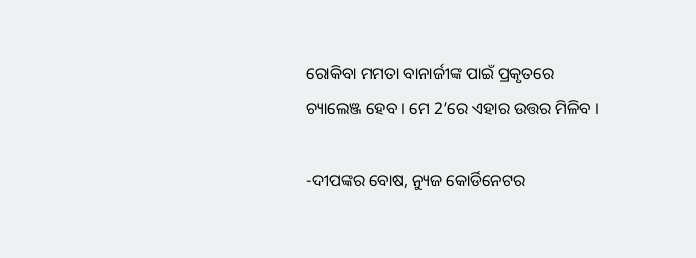ରୋକିବା ମମତା ବାନାର୍ଜୀଙ୍କ ପାଇଁ ପ୍ରକୃତରେ ଚ୍ୟାଲେଞ୍ଜ ହେବ । ମେ 2’ରେ ଏହାର ଉତ୍ତର ମିଳିବ ।

-ଦୀପଙ୍କର ବୋଷ, ନ୍ୟୁଜ କୋର୍ଡିନେଟର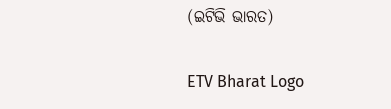(ଇଟିଭି ଭାରତ)

ETV Bharat Logo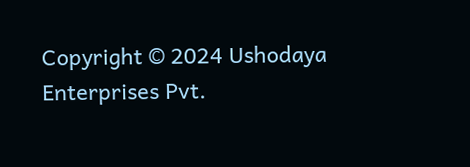Copyright © 2024 Ushodaya Enterprises Pvt.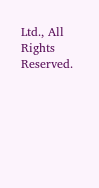Ltd., All Rights Reserved.